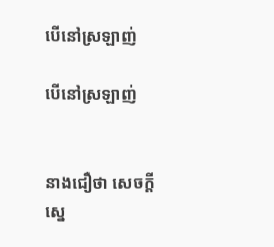បើនៅស្រឡាញ់

បើនៅស្រឡាញ់


នាងជឿថា សេចក្តីស្នេ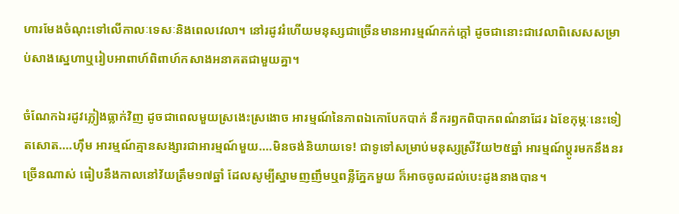ហារមែងចំណុះទៅលើកាលៈទេសៈនិងពេលវេលា។ នៅរដូវរំហើយមនុស្សជាច្រើនមានអារម្មណ៍កក់ក្តៅ ដូចជានោះជាវេលាពិសេសសម្រាប់សាងស្នេហាឬរៀបអាពាហ៍ពិពាហ៍កសាងអនាគតជាមួយគ្នា។

ចំណែកឯរដូវភ្លៀងធ្លាក់វិញ ដូចជាពេលមួយស្រងេះស្រងោច អារម្មណ៍នៃភាពឯកោបែកបាក់ នឹករឭកពិបាកពណ៌នាដែរ ឯខែកុម្ភៈនេះទៀតសោត….ហ៊ឹម អារម្មណ៍គ្មានសង្សារជាអារម្មណ៍មួយ….មិនចង់និយាយទេ! ជាទូទៅសម្រាប់មនុស្សស្រីវ័យ២៥ឆ្នាំ អារម្មណ៍ប្តូរមកនឹងនរច្រើនណាស់ ធៀបនឹងកាលនៅវ័យត្រឹម១៧ឆ្នាំ ដែលសូម្បីស្នាមញញឹមឬពន្លឺភ្នែកមួយ ក៏អាចចូលដល់បេះដូងនាងបាន។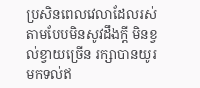ប្រសិនពេលវេលាដែលរស់តាមបែបមិនសូវដឹងក្តី មិនខ្វល់ខ្វាយច្រើន រក្សាបានយូរមកទល់ឥ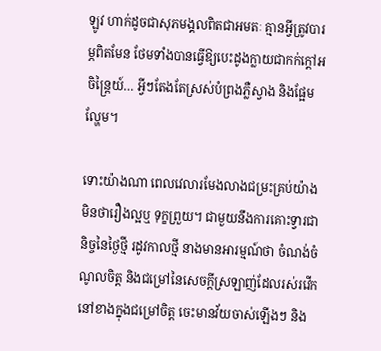ឡូវ ហាក់ដូចជាសុភមង្គលពិតជាអមតៈ គ្មានអ្វីត្រូវបារម្ភពិតមែន ថែមទាំងបានធ្វើឱ្យបេះដូងក្លាយជាកក់ក្តៅអចិន្ត្រៃយ៍… អ្វីៗតែងតែស្រស់បំព្រងភ្លឺស្វាង និងផ្អែមល្ហែម។

ទោះយ៉ាងណា ពេលវេលារមែងលាងជម្រះគ្រប់យ៉ាង មិនថារឿងល្អឬ ទុក្ខព្រួយ។ ជាមួយនឹងការគោះទ្វារជានិច្ចនៃថ្ងៃថ្មី រដូវកាលថ្មី នាងមានអារម្មណ៍ថា ចំណង់ចំណូលចិត្ត និងជម្រៅនៃសេចក្តីស្រឡាញ់ដែលរស់រវើកនៅខាងក្នុងជម្រៅចិត្ត ចេះមានវ័យចាស់ឡើងៗ និង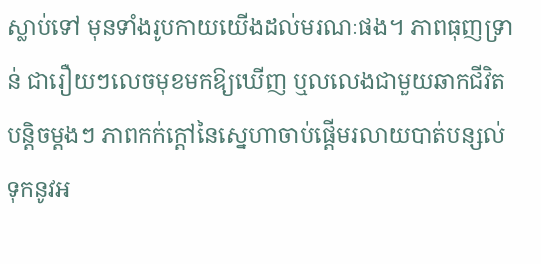ស្លាប់ទៅ មុនទាំងរូបកាយយើងដល់មរណៈផង។ ភាពធុញទ្រាន់ ជារឿយៗលេចមុខមកឱ្យឃើញ ឬលលេងជាមួយឆាកជីវិតបន្តិចម្តងៗ ភាពកក់ក្តៅនៃស្នេហាចាប់ផ្តើមរលាយបាត់បន្សល់ទុកនូវអ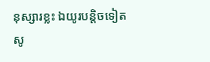នុស្សារខ្លះ ឯយូរបន្តិចទៀតសូ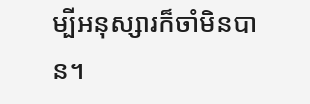ម្បីអនុស្សារក៏ចាំមិនបាន។